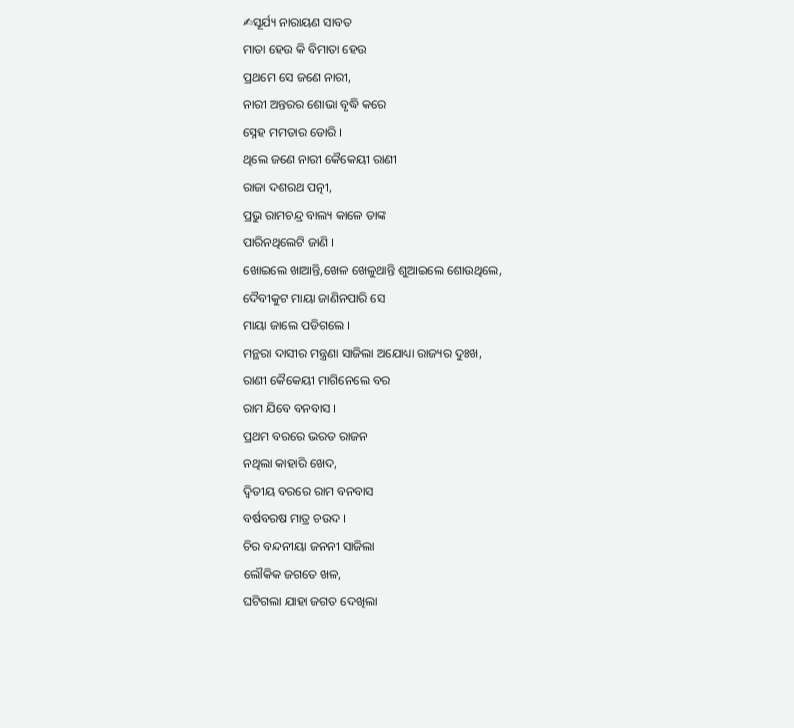✍ସୂର୍ଯ୍ୟ ନାରାୟଣ ସାବତ
ମାତା ହେଉ କି ବିମାତା ହେଉ
ପ୍ରଥମେ ସେ ଜଣେ ନାରୀ,
ନାରୀ ଅନ୍ତରର ଶୋଭା ବୃଦ୍ଧି କରେ
ସ୍ନେହ ମମତାର ଡୋରି ।
ଥିଲେ ଜଣେ ନାରୀ କୈକେୟୀ ରାଣୀ
ରାଜା ଦଶରଥ ପତ୍ନୀ,
ପ୍ରଭୁ ରାମଚନ୍ଦ୍ର ବାଲ୍ୟ କାଳେ ତାଙ୍କ
ପାରିନଥିଲେଟି ଜାଣି ।
ଖୋଇଲେ ଖାଆନ୍ତି,ଖେଳ ଖେଳୁଥାନ୍ତି ଶୁଆଇଲେ ଶୋଉଥିଲେ,
ଦୈବୀକୁଟ ମାୟା ଜାଣିନପାରି ସେ
ମାୟା ଜାଲେ ପଡିଗଲେ ।
ମନ୍ଥରା ଦାସୀର ମନ୍ତ୍ରଣା ସାଜିଲା ଅଯୋଧ୍ୟା ରାଜ୍ୟର ଦୁଃଖ,
ରାଣୀ କୈକେୟୀ ମାଗିନେଲେ ବର
ରାମ ଯିବେ ବନବାସ ।
ପ୍ରଥମ ବରରେ ଭରତ ରାଜନ
ନଥିଲା କାହାରି ଖେଦ,
ଦ୍ଵିତୀୟ ବରରେ ରାମ ବନବାସ
ବର୍ଷବରଷ ମାତ୍ର ଚଉଦ ।
ଚିର ବନ୍ଦନୀୟା ଜନନୀ ସାଜିଲା
ଲୌକିକ ଜଗତେ ଖଳ,
ଘଟିଗଲା ଯାହା ଜଗତ ଦେଖିଲା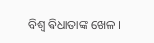ବିଶ୍ୱ ଵିଧାତାଙ୍କ ଖେଳ ।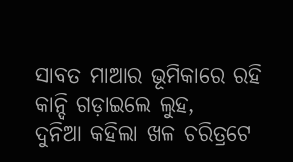ସାବତ ମାଆର ଭୂମିକାରେ ରହି
କାନ୍ଦି ଗଡ଼ାଇଲେ ଲୁହ,
ଦୁନିଆ କହିଲା ଖଳ ଚରିତ୍ରଟେ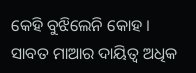କେହି ବୁଝିଲେନି କୋହ ।
ସାବତ ମାଆର ଦାୟିତ୍ବ ଅଧିକ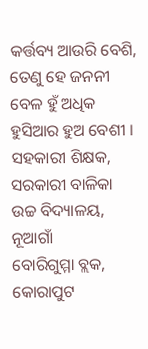କର୍ତ୍ତବ୍ୟ ଆଉରି ବେଶି,
ତେଣୁ ହେ ଜନନୀ ବେଳ ହୁଁ ଅଧିକ
ହୁସିଆର ହୁଅ ବେଶୀ ।
ସହକାରୀ ଶିକ୍ଷକ,
ସରକାରୀ ବାଳିକା ଉଚ୍ଚ ବିଦ୍ୟାଳୟ, ନୂଆଗାଁ
ବୋରିଗୁମ୍ମା ବ୍ଲକ, କୋରାପୁଟ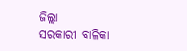ଜିଲ୍ଲା
ସରକାରୀ ବାଳିକା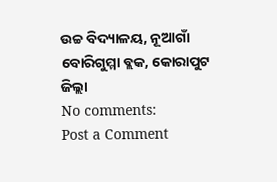ଉଚ୍ଚ ବିଦ୍ୟାଳୟ, ନୂଆଗାଁ
ବୋରିଗୁମ୍ମା ବ୍ଲକ, କୋରାପୁଟ ଜିଲ୍ଲା
No comments:
Post a Comment